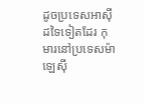ដូចប្រទេសអាស៊ីដទៃទៀតដែរ កុមារនៅប្រទេសម៉ាឡេស៊ី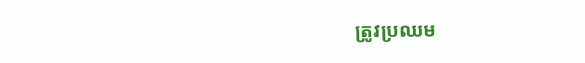ត្រូវប្រឈម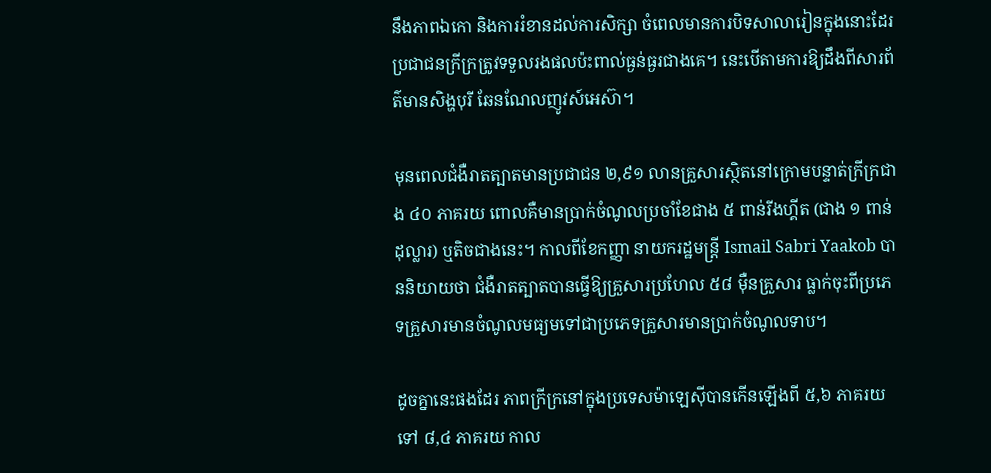នឹងភាពឯកោ និងការរំខានដល់ការសិក្សា ចំពេលមានការបិទសាលារៀនក្នុងនោះដែរប្រជាជនក្រីក្រត្រូវទទួលរងផលប៉ះពាល់ធ្ងន់ធ្ងរជាងគេ។ នេះបើតាមការឱ្យដឹងពីសារព័ត៌មានសិង្ហបុរី ឆែនណែលញូវស៍អេស៊ា។

មុនពេលជំងឺរាតត្បាតមានប្រជាជន ២,៩១ លានគ្រួសារស្ថិតនៅក្រោមបន្ទាត់ក្រីក្រជាង ៤០ ភាគរយ ពោលគឺមានប្រាក់ចំណូលប្រចាំខែជាង ៥ ពាន់រីងហ្គីត (ជាង ១ ពាន់ដុល្លារ) ឬតិចជាងនេះ។ កាលពីខែកញ្ញា នាយករដ្ឋមន្ត្រី Ismail Sabri Yaakob បាននិយាយថា ជំងឺរាតត្បាតបានធ្វើឱ្យគ្រួសារប្រហែល ៥៨ ម៉ឺនគ្រួសារ ធ្លាក់ចុះពីប្រភេទគ្រួសារមានចំណូលមធ្យមទៅជាប្រភេទគ្រួសារមានប្រាក់ចំណូលទាប។

ដូចគ្នានេះផងដែរ ភាពក្រីក្រនៅក្នុងប្រទេសម៉ាឡេស៊ីបានកើនឡើងពី ៥,៦ ភាគរយទៅ ៨,៤ ភាគរយ កាល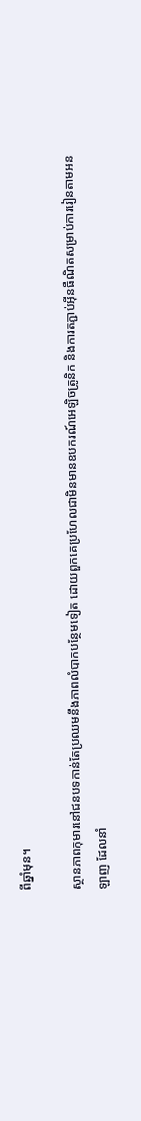ពីឆ្នាំមុន។

ស្ថានភាពកុមារនៅជនបទកាន់តែប្រឈមនឹងភាពលំបាកបន្ថែមទៀត ដោយពួកគេប្រហែលជាមិនមានឧបករណ៍អេឡិចត្រូនិក និងការតភ្ជាប់អ៊ីនធឺណិតសម្រាប់ការរៀនតាមអនឡាញ ដែលនាំ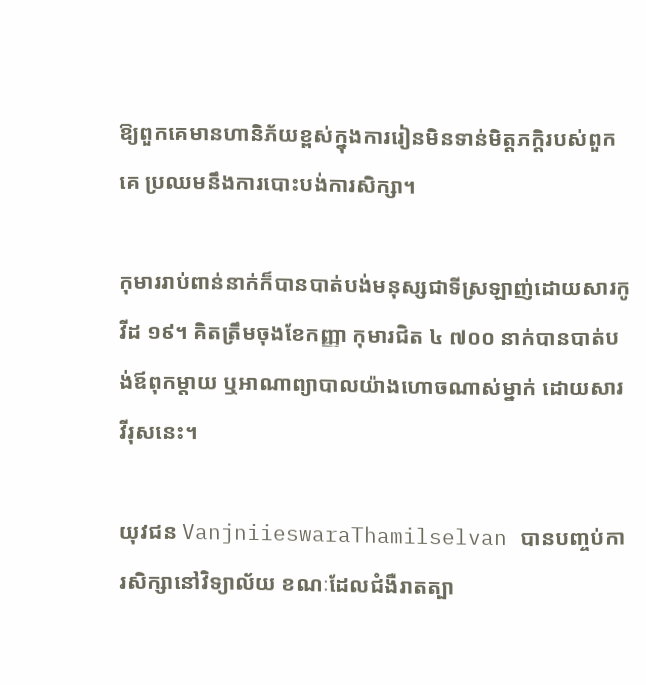ឱ្យពួកគេមានហានិភ័យខ្ពស់ក្នុងការរៀនមិនទាន់មិត្តភក្ដិរបស់ពួកគេ ប្រឈមនឹងការបោះបង់ការសិក្សា។

កុមាររាប់ពាន់នាក់ក៏បានបាត់បង់មនុស្សជាទីស្រឡាញ់ដោយសារកូវីដ ១៩។ គិតត្រឹមចុងខែកញ្ញា កុមារជិត ៤ ៧០០ នាក់បានបាត់បង់ឪពុកម្តាយ ឬអាណាព្យាបាលយ៉ាងហោចណាស់ម្នាក់ ដោយសារវីរុសនេះ។

យុវជន VanjniieswaraThamilselvan បានបញ្ចប់ការសិក្សានៅវិទ្យាល័យ ខណៈដែលជំងឺរាតត្បា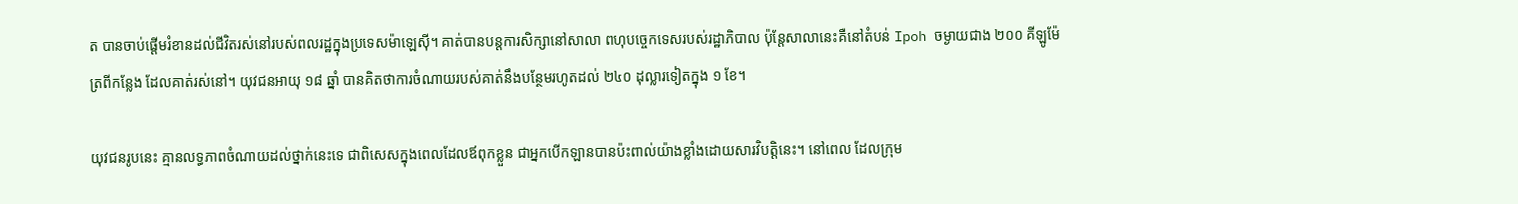ត បានចាប់ផ្តើមរំខានដល់ជីវិតរស់នៅរបស់ពលរដ្ឋក្នុងប្រទេសម៉ាឡេស៊ី។ គាត់បានបន្តការសិក្សានៅសាលា ពហុបច្ចេកទេសរបស់រដ្ឋាភិបាល ប៉ុន្តែសាលានេះគឺនៅតំបន់ Ipoh ចម្ងាយជាង ២០០ គីឡូម៉ែត្រពីកន្លែង ដែលគាត់រស់នៅ។ យុវជនអាយុ ១៨ ឆ្នាំ បានគិតថាការចំណាយរបស់គាត់នឹងបន្ថែមរហូតដល់ ២៤០ ដុល្លារទៀតក្នុង ១ ខែ។

យុវជនរូបនេះ គ្មានលទ្ធភាពចំណាយដល់ថ្នាក់នេះទេ ជាពិសេសក្នុងពេលដែលឪពុកខ្លួន ជាអ្នកបើកឡានបានប៉ះពាល់យ៉ាងខ្លាំងដោយសារវិបត្តិនេះ។ នៅពេល ដែលក្រុម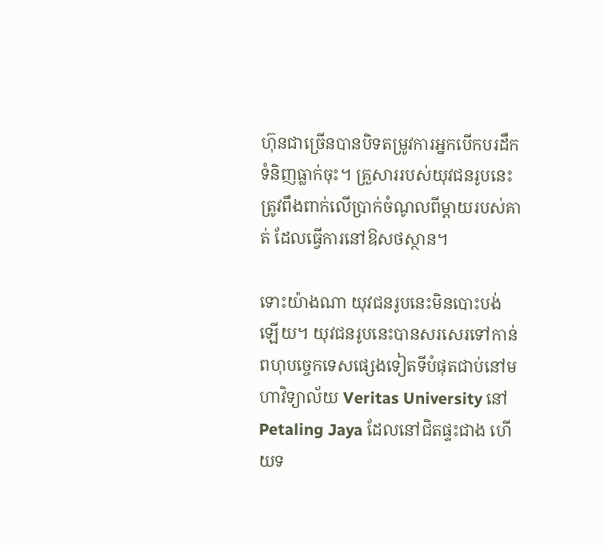ហ៊ុនជាច្រើនបានបិទតម្រូវការអ្នកបើកបរដឹកទំនិញធ្លាក់ចុះ។ គ្រួសាររបស់យុវជនរូបនេះ ត្រូវពឹងពាក់លើប្រាក់ចំណូលពីម្តាយរបស់គាត់ ដែលធ្វើការនៅឱសថស្ថាន។

ទោះយ៉ាងណា យុវជនរូបនេះមិនបោះបង់ឡើយ។ យុវជនរូបនេះបានសរសេរទៅកាន់ពហុបច្ចេកទេសផ្សេងទៀតទីបំផុតជាប់នៅមហាវិទ្យាល័យ Veritas University នៅ Petaling Jaya ដែលនៅជិតផ្ទះជាង ហើយទ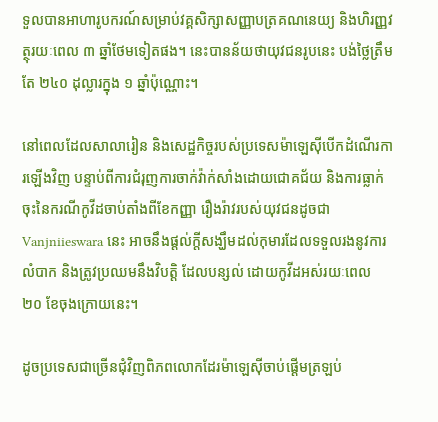ទួលបានអាហារូបករណ៍សម្រាប់វគ្គសិក្សាសញ្ញាបត្រគណនេយ្យ និងហិរញ្ញវត្ថុរយៈពេល ៣ ឆ្នាំថែមទៀតផង។ នេះបានន័យថាយុវជនរូបនេះ បង់ថ្លៃត្រឹមតែ ២៤០ ដុល្លារក្នុង ១ ឆ្នាំប៉ុណ្ណោះ។

នៅពេលដែលសាលារៀន និងសេដ្ឋកិច្ចរបស់ប្រទេសម៉ាឡេស៊ីបើកដំណើរការឡើងវិញ បន្ទាប់ពីការជំរុញការចាក់វ៉ាក់សាំងដោយជោគជ័យ និងការធ្លាក់ចុះនៃករណីកូវីដចាប់តាំងពីខែកញ្ញា រឿងរ៉ាវរបស់យុវជនដូចជា Vanjniieswara នេះ អាចនឹងផ្តល់ក្តីសង្ឃឹមដល់កុមារដែលទទួលរងនូវការលំបាក និងត្រូវប្រឈមនឹងវិបត្តិ ដែលបន្សល់ ដោយកូវីដអស់រយៈពេល ២០ ខែចុងក្រោយនេះ។

ដូចប្រទេសជាច្រើនជុំវិញពិភពលោកដែរម៉ាឡេស៊ីចាប់ផ្ដើមត្រឡប់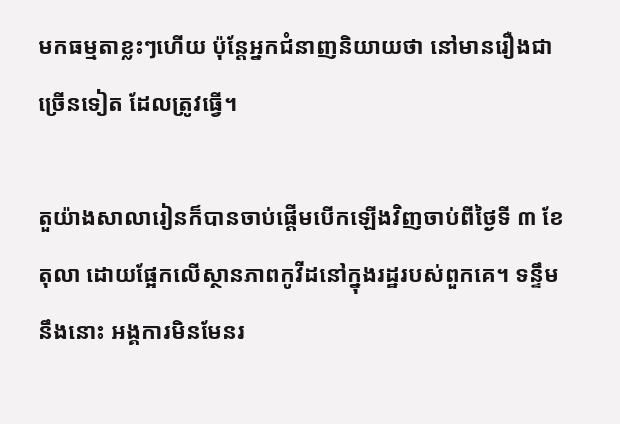មកធម្មតាខ្លះៗហើយ ប៉ុន្តែអ្នកជំនាញនិយាយថា នៅមានរឿងជាច្រើនទៀត ដែលត្រូវធ្វើ។

តួយ៉ាងសាលារៀនក៏បានចាប់ផ្តើមបើកឡើងវិញចាប់ពីថ្ងៃទី ៣ ខែតុលា ដោយផ្អែកលើស្ថានភាពកូវីដនៅក្នុងរដ្ឋរបស់ពួកគេ។ ទន្ទឹមនឹងនោះ អង្គការមិនមែនរ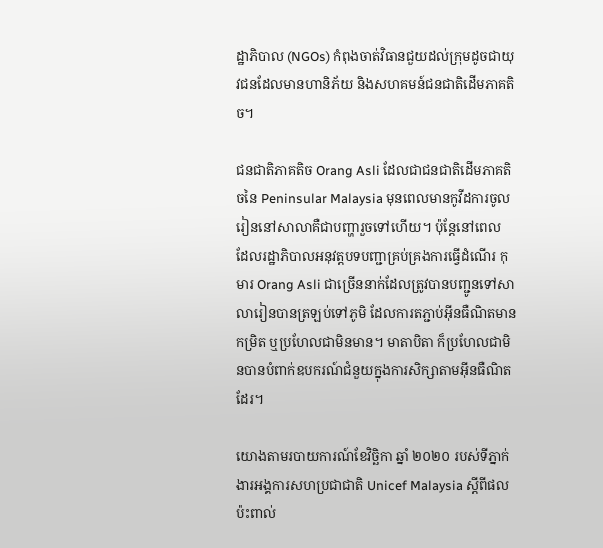ដ្ឋាភិបាល (NGOs) កំពុងចាត់វិធានជួយដល់ក្រុមដូចជាយុវជនដែលមានហានិភ័យ និងសហគមន៍ជនជាតិដើមភាគតិច។

ជនជាតិភាគតិច Orang Asli ដែលជាជនជាតិដើមភាគតិចនៃ Peninsular Malaysia មុនពេលមានកូវីដការចូលរៀននៅសាលាគឺជាបញ្ហារួចទៅហើយ។ ប៉ុន្តែនៅពេល ដែលរដ្ឋាភិបាលអនុវត្តបទបញ្ជាគ្រប់គ្រងការធ្វើដំណើរ កុមារ Orang Asli ជាច្រើននាក់ដែលត្រូវបានបញ្ជូនទៅសាលារៀនបានត្រឡប់ទៅភូមិ ដែលការតភ្ជាប់អ៊ីនធឺណិតមានកម្រិត ឬប្រហែលជាមិនមាន។ មាតាបិតា ក៏ប្រហែលជាមិនបានបំពាក់ឧបករណ៍ជំនួយក្នុងការសិក្សាតាមអ៊ីនធឺណិតដែរ។

យោងតាមរបាយការណ៍ខែវិច្ឆិកា ឆ្នាំ ២០២០ របស់ទីភ្នាក់ងារអង្គការសហប្រជាជាតិ Unicef Malaysia ស្តីពីផលប៉ះពាល់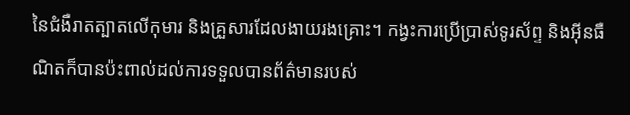នៃជំងឺរាតត្បាតលើកុមារ និងគ្រួសារដែលងាយរងគ្រោះ។ កង្វះការប្រើប្រាស់ទូរស័ព្ទ និងអ៊ីនធឺណិតក៏បានប៉ះពាល់ដល់ការទទួលបានព័ត៌មានរបស់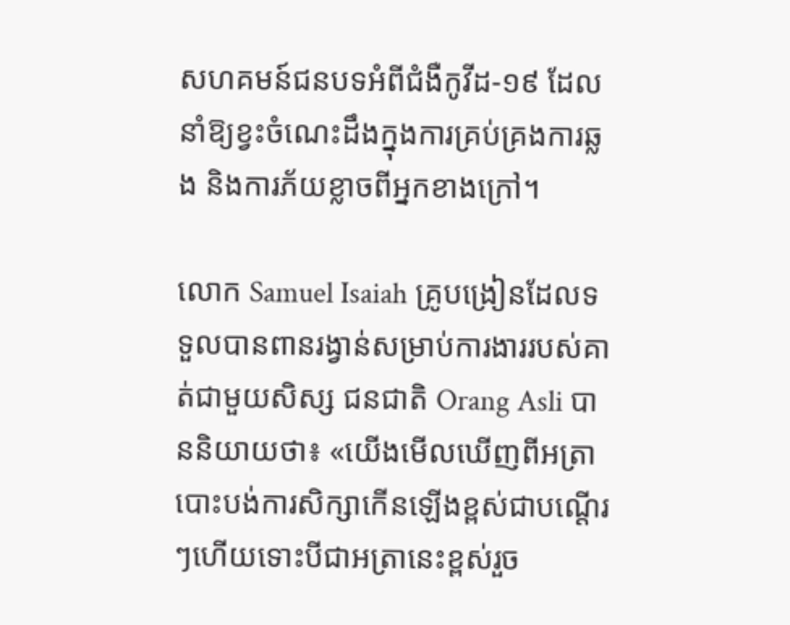សហគមន៍ជនបទអំពីជំងឺកូវីដ-១៩ ដែលនាំឱ្យខ្វះចំណេះដឹងក្នុងការគ្រប់គ្រងការឆ្លង និងការភ័យខ្លាចពីអ្នកខាងក្រៅ។

លោក Samuel Isaiah គ្រូបង្រៀនដែលទទួលបានពានរង្វាន់សម្រាប់ការងាររបស់គាត់ជាមួយសិស្ស ជនជាតិ Orang Asli បាននិយាយថា៖ «យើងមើលឃើញពីអត្រាបោះបង់ការសិក្សាកើនឡើងខ្ពស់ជាបណ្ដើរៗហើយទោះបីជាអត្រានេះខ្ពស់រួច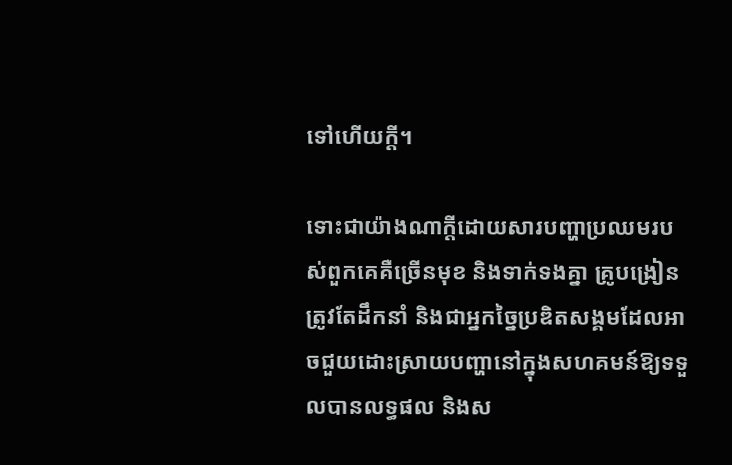ទៅហើយក្ដី។

ទោះជាយ៉ាងណាក្ដីដោយសារបញ្ហាប្រឈមរបស់ពួកគេគឺច្រើនមុខ និងទាក់ទងគ្នា គ្រូបង្រៀនត្រូវតែដឹកនាំ និងជាអ្នកច្នៃប្រឌិតសង្គមដែលអាចជួយដោះស្រាយបញ្ហានៅក្នុងសហគមន៍ឱ្យទទួលបានលទ្ធផល និងស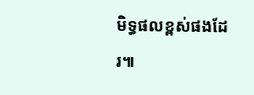មិទ្ធផលខ្ពស់ផងដែរ៕